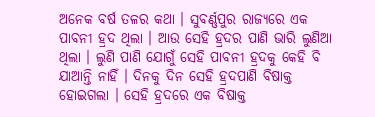ଅନେକ ବର୍ଷ ତଳର କଥା । ସୁବର୍ଣ୍ଣପୁର ରାଜ୍ୟରେ ଏକ ପାବନୀ ହ୍ରଦ ଥିଲା । ଆଉ ସେହି ହ୍ରଦର ପାଣି ଭାରି ଲୁଣିଆ ଥିଲା । ଲୁଣି ପାଣି ଯୋଗୁଁ ସେହି ପାବନୀ ହ୍ରଦକୁ କେହି ବି ଯାଆନ୍ତି ନାହିଁ । ଦିନକୁ ଦିନ ସେହି ହ୍ରଦପାଣି ବିଷାକ୍ତ ହୋଇଗଲା । ସେହି ହ୍ରଦରେ ଏକ ବିଷାକ୍ତ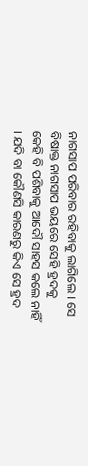ନାଗସାପ ପରିବାର ରହିବାକୁ ଲାଗିଲେ । ସେ ବିଷାକ୍ତ ନାଗସାପ ଭୟରେ ସେହି ହ୍ରଦକୁ କେହି ବି ପଶିବାକୁ ଆଦୌ ସାହସ କଲେ ନାହିଁ । ଯଦି ବା କୌଣସି କାରଣରୁ କିଏ ସେ ହ୍ରଦ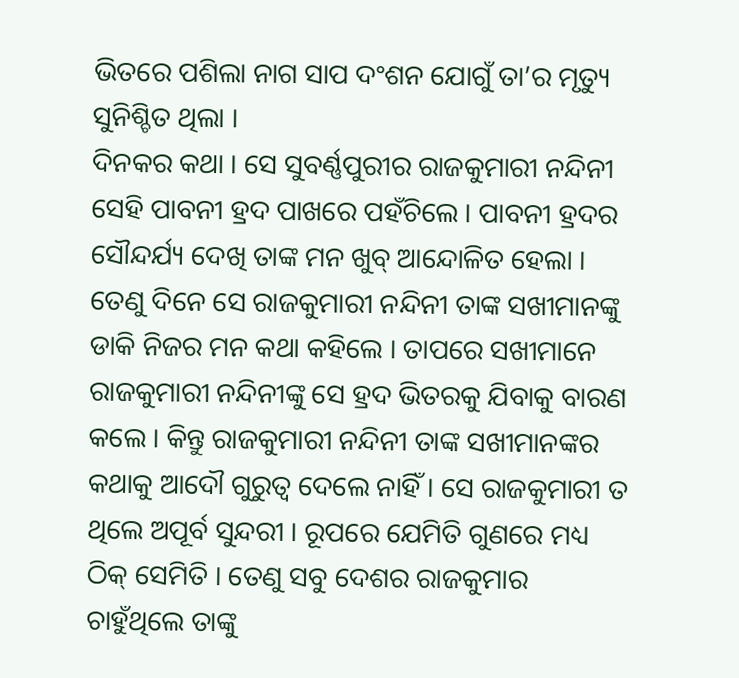ଭିତରେ ପଶିଲା ନାଗ ସାପ ଦଂଶନ ଯୋଗୁଁ ତା’ର ମୃତ୍ୟୁ ସୁନିଶ୍ଚିତ ଥିଲା ।
ଦିନକର କଥା । ସେ ସୁବର୍ଣ୍ଣପୁରୀର ରାଜକୁମାରୀ ନନ୍ଦିନୀ ସେହି ପାବନୀ ହ୍ରଦ ପାଖରେ ପହଁଚିଲେ । ପାବନୀ ହ୍ରଦର ସୌନ୍ଦର୍ଯ୍ୟ ଦେଖି ତାଙ୍କ ମନ ଖୁବ୍ ଆନ୍ଦୋଳିତ ହେଲା । ତେଣୁ ଦିନେ ସେ ରାଜକୁମାରୀ ନନ୍ଦିନୀ ତାଙ୍କ ସଖୀମାନଙ୍କୁ ଡାକି ନିଜର ମନ କଥା କହିଲେ । ତାପରେ ସଖୀମାନେ ରାଜକୁମାରୀ ନନ୍ଦିନୀଙ୍କୁ ସେ ହ୍ରଦ ଭିତରକୁ ଯିବାକୁ ବାରଣ କଲେ । କିନ୍ତୁ ରାଜକୁମାରୀ ନନ୍ଦିନୀ ତାଙ୍କ ସଖୀମାନଙ୍କର କଥାକୁ ଆଦୌ ଗୁରୁତ୍ୱ ଦେଲେ ନାହିଁ । ସେ ରାଜକୁମାରୀ ତ ଥିଲେ ଅପୂର୍ବ ସୁନ୍ଦରୀ । ରୂପରେ ଯେମିତି ଗୁଣରେ ମଧ୍ୟ ଠିକ୍ ସେମିତି । ତେଣୁ ସବୁ ଦେଶର ରାଜକୁମାର ଚାହୁଁଥିଲେ ତାଙ୍କୁ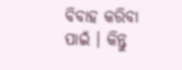ବିବାହ କରିବା ପାଇଁ । କିନ୍ତୁ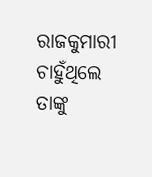ରାଜକୁମାରୀ ଚାହୁଁଥିଲେ ତାଙ୍କୁ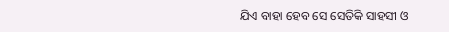ଯିଏ ବାହା ହେବ ସେ ସେତିକି ସାହସୀ ଓ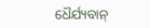ଧୈର୍ଯ୍ୟବାନ୍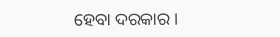ହେବା ଦରକାର ।